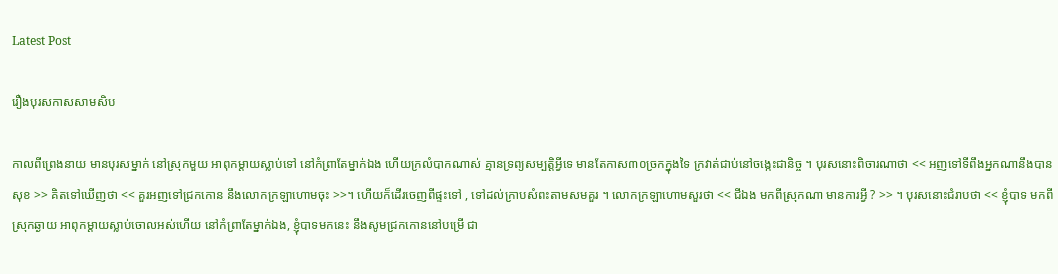Latest Post

រឿងបុរសកាសសាមសិប

កាលពីព្រេងនាយ មានបុរសម្នាក់ នៅស្រុកមួយ អាពុកម្ដាយស្លាប់ទៅ នៅកំព្រាតែម្នាក់ឯង ហើយក្រលំបាកណាស់ គ្មានទ្រព្យសម្បត្តិអ្វីទេ មានតែកាស៣០ច្រកក្នុងទៃ ក្រវាត់ជាប់នៅចង្កេះជានិច្ច ។ បុរសនោះពិចារណាថា << អញទៅទីពឹងអ្នកណានឹងបានសុខ >> គិតទៅឃើញថា << គួរអញទៅជ្រកកោន នឹងលោកក្រឡាហោមចុះ >>។ ហើយក៏ដើរចេញពីផ្ទះទៅ , ទៅដល់ក្រាបសំពះតាមសមគួរ ។ លោកក្រឡាហោមសួរថា << ជីឯង មកពីស្រុកណា មានការអ្វី ? >> ។ បុរសនោះជំរាបថា << ខ្ញុំបាទ មកពីស្រុកឆ្ងាយ អាពុកម្ដាយស្លាប់ចោលអស់ហើយ នៅកំព្រាតែម្នាក់ឯង, ខ្ញុំបាទមកនេះ នឹងសូមជ្រកកោននៅបម្រើ ជា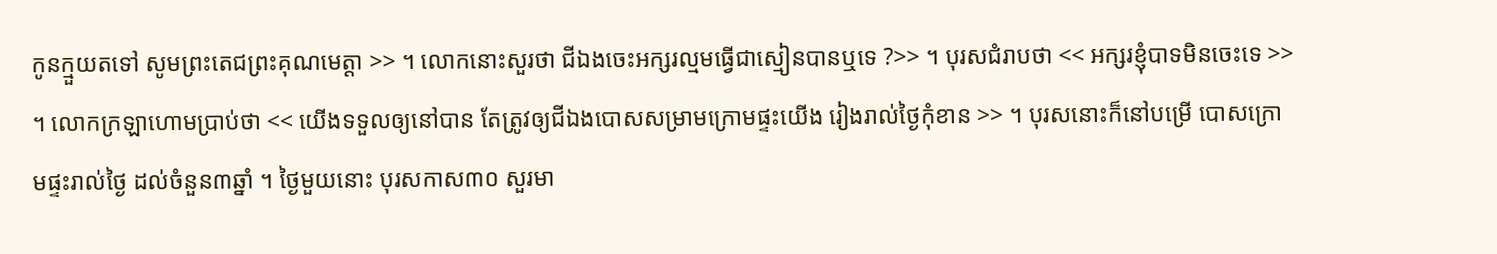កូនក្មួយតទៅ សូមព្រះតេជព្រះគុណមេត្តា >> ។ លោកនោះសួរថា ជីឯងចេះអក្សរល្មមធ្វើជាស្មៀនបានឬទេ ?>> ។ បុរសជំរាបថា << អក្សរខ្ញុំបាទមិនចេះទេ >> ។ លោកក្រឡាហោមប្រាប់ថា << យើងទទួលឲ្យនៅបាន តែត្រូវឲ្យជីឯងបោសសម្រាមក្រោមផ្ទះយើង រៀងរាល់ថ្ងៃកុំខាន >> ។ បុរសនោះក៏នៅបម្រើ បោសក្រោមផ្ទះរាល់ថ្ងៃ ដល់ចំនួន៣ឆ្នាំ ។ ថ្ងៃមួយនោះ បុរសកាស៣០ សួរមា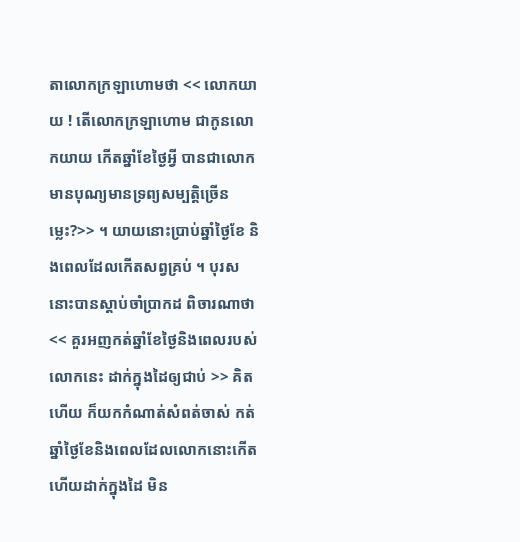តាលោកក្រឡាហោមថា << លោកយាយ ! តើលោកក្រឡាហោម ជាកូនលោកយាយ កើតឆ្នាំខែថ្ងៃអ្វី បានជាលោកមានបុណ្យមានទ្រព្យសម្បត្តិច្រើនម្លេះ?>> ។ យាយនោះប្រាប់ឆ្នាំថ្ងៃខែ និងពេលដែលកើតសព្វគ្រប់ ។ បុរសនោះបានស្ដាប់ចាំប្រាកដ ពិចារណាថា << គួរអញកត់ឆ្នាំខែថ្ងៃនិងពេលរបស់លោកនេះ ដាក់ក្នុងដៃឲ្យជាប់ >> គិតហើយ ក៏យកកំណាត់សំពត់ចាស់ កត់ឆ្នាំថ្ងៃខែនិងពេលដែលលោកនោះកើត ហើយដាក់ក្នុងដៃ មិន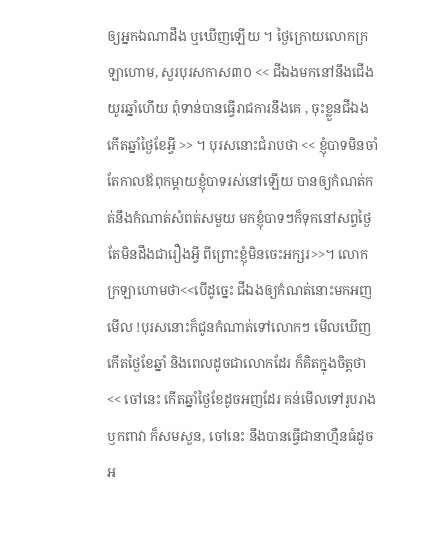ឲ្យអ្នកឯណាដឹង ឬឃើញឡើយ ។ ថ្ងៃក្រោយលោកក្រឡាហោម, សួរបុរសកាស៣០ << ជីឯងមកនៅនឹងជើងយូរឆ្នាំហើយ ពុំទាន់បានធ្វើរាជការនឹងគេ , ចុះខ្លួនជីឯង កើតឆ្នាំថ្ងៃខែអ្វី >> ។ បុរសនោះជំរាបថា << ខ្ញុំបាទមិនចាំ តែកាលឪពុកម្ដាយខ្ញុំបាទរស់នៅឡើយ បានឲ្យកំណត់កត់នឹងកំណាត់សំពត់សមួយ មកខ្ញុំបាទៗក៏ទុកនៅសព្វថ្ងៃ តែមិនដឹងជារឿងអ្វី ពីព្រោះខ្ញុំមិនចេះអក្សរ>>។ លោកក្រឡាហោមថា<<បើដូច្នេះ ជីឯងឲ្យកំណត់នោះមកអញមើល !បុរសនោះក៏ជូនកំណាត់ទៅលោកៗ មើលឃើញ កើតថ្ងៃខែឆ្នាំ និងពេលដូចជាលោកដែរ ក៏គិតក្នុងចិត្តថា << ចៅនេះ កើតឆ្នាំថ្ងៃខែដូចអញដែរ គន់មើលទៅរូបរាងឫកពាវា ក៏សមសួន, ចៅនេះ នឹងបានធ្វើជានាហ្មឺនធំដូចអ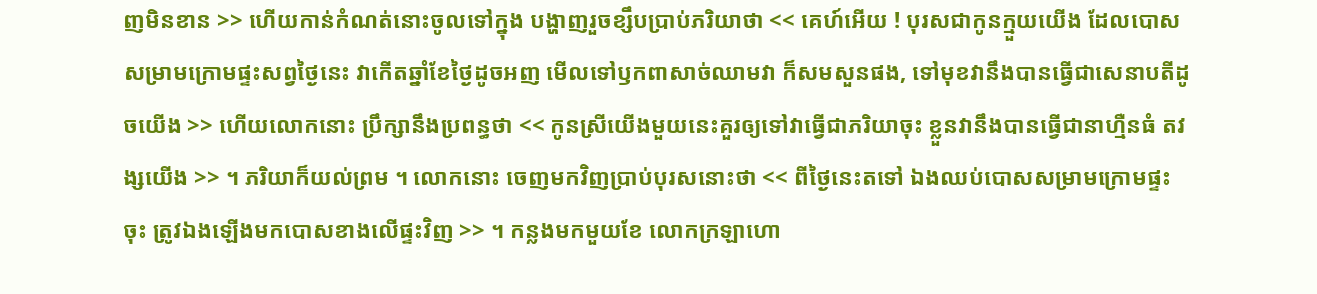ញមិនខាន >> ហើយកាន់កំណត់នោះចូលទៅក្នុង បង្ហាញរួចខ្សឹបប្រាប់ភរិយាថា << គេហ៍អើយ ! បុរសជាកូនក្មួយយើង ដែលបោសសម្រាមក្រោមផ្ទះសព្វថ្ងៃនេះ វាកើតឆ្នាំខែថ្ងៃដូចអញ មើលទៅឫកពាសាច់ឈាមវា ក៏សមសួនផង, ទៅមុខវានឹងបានធ្វើជាសេនាបតីដូចយើង >> ហើយលោកនោះ ប្រឹក្សានឹងប្រពន្ធថា << កូនស្រីយើងមួយនេះគួរឲ្យទៅវាធ្វើជាភរិយាចុះ ខ្លួនវានឹងបានធ្វើជានាហ្មឺនធំ តវង្សយើង >> ។ ភរិយាក៏យល់ព្រម ។ លោកនោះ ចេញមកវិញប្រាប់បុរសនោះថា << ពីថ្ងៃនេះតទៅ ឯងឈប់បោសសម្រាមក្រោមផ្ទះចុះ ត្រូវឯងឡើងមកបោសខាងលើផ្ទះវិញ >> ។ កន្លងមកមួយខែ លោកក្រឡាហោ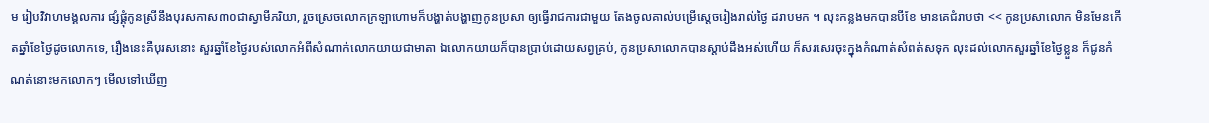ម រៀបវិវាហមង្គលការ ផ្សំផ្គុំកូនស្រីនឹងបុរសកាស៣០ជាស្វាមីភរិយា, រួចស្រេចលោកក្រឡាហោមក៏បង្ហាត់បង្ហាញកូនប្រសា ឲ្យធ្វើរាជការជាមួយ តែងចូលគាល់បម្រើស្ដេចរៀងរាល់ថ្ងៃ ដរាបមក ។ លុះកន្លងមកបានបីខែ មានគេជំរាបថា << កូនប្រសាលោក មិនមែនកើតឆ្នាំខែថ្ងៃដូចលោកទេ, រឿងនេះគឺបុរសនោះ សួរឆ្នាំខែថ្ងៃរបស់លោកអំពីសំណាក់លោកយាយជាមាតា ឯលោកយាយក៏បានប្រាប់ដោយសព្វគ្រប់, កូនប្រសាលោកបានស្ដាប់ដឹងអស់ហើយ ក៏សរសេរចុះក្នុងកំណាត់សំពត់សទុក លុះដល់លោកសួរឆ្នាំខែថ្ងៃខ្លួន ក៏ជូនកំណត់នោះមកលោកៗ មើលទៅឃើញ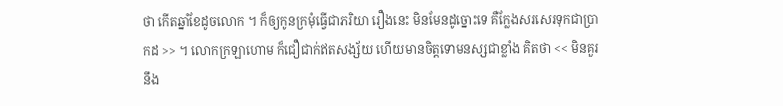ថា កើតឆ្នាំខែដូចលោក ។ ក៏ឲ្យកូនក្រមុំធ្វើជាភរិយា រឿងនេះ មិនមែនដូច្នោះទេ គឺក្លែងសរសេរទុកជាប្រាកដ >> ។ លោកក្រឡាហោម ក៏ជឿជាក់ឥតសង្ស័យ ហើយមានចិត្តទោមនស្សជាខ្លាំង គិតថា << មិនគួរនឹង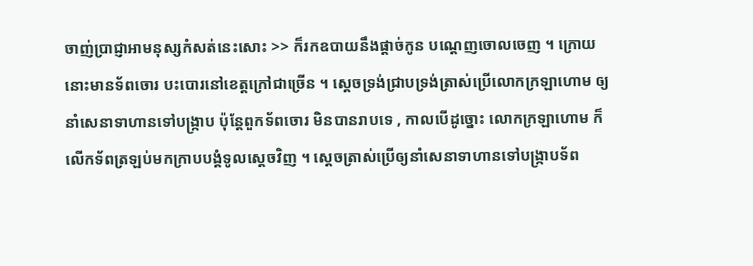ចាញ់ប្រាជ្ញាអាមនុស្សកំសត់នេះសោះ >> ក៏រកឧបាយនឹងផ្ដាច់កូន បណ្ដេញចោលចេញ ។ ក្រោយនោះមានទ័ពចោរ បះបោរនៅខេត្តក្រៅជាច្រើន ។ ស្ដេចទ្រង់ជ្រាបទ្រង់ត្រាស់ប្រើលោកក្រឡាហោម ឲ្យនាំសេនាទាហានទៅបង្រ្កាប ប៉ុន្តែពួកទ័ពចោរ មិនបានរាបទេ , កាលបើដូច្នោះ លោកក្រឡាហោម ក៏លើកទ័ពត្រឡប់មកក្រាបបង្គំទូលស្ដេចវិញ ។ ស្ដេចត្រាស់ប្រើឲ្យនាំសេនាទាហានទៅបង្រ្កាបទ័ព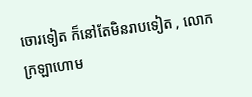ចោរទៀត ក៏នៅតែមិនរាបទៀត , លោកក្រឡាហោម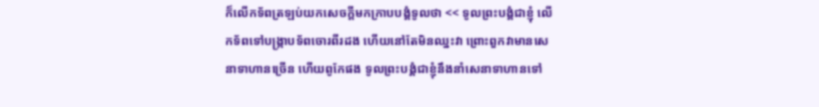ក៏លើកទ័ពត្រឡប់យកសេចក្ដីមកក្រាបបង្គំទូលថា << ទូលព្រះបង្គំជាខ្ញុំ លើកទ័ពទៅបង្រ្កាបទ័ពចោរពីរដង ហើយនៅតែមិនឈ្នះវា ព្រោះពួកវាមានសេនាទាហានច្រើន ហើយពូកែផង ទូលព្រះបង្គំជាខ្ញុំនឹងនាំសេនាទាហានទៅ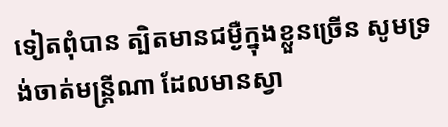ទៀតពុំបាន ត្បិតមានជម្ងឺក្នុងខ្លួនច្រើន សូមទ្រង់ចាត់មន្រ្តីណា ដែលមានស្វា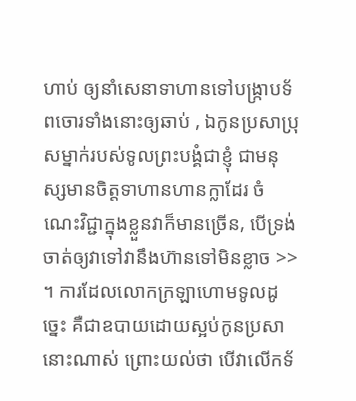ហាប់ ឲ្យនាំសេនាទាហានទៅបង្រ្កាបទ័ពចោរទាំងនោះឲ្យឆាប់ , ឯកូនប្រសាប្រុសម្នាក់របស់ទូលព្រះបង្គំជាខ្ញុំ ជាមនុស្សមានចិត្តទាហានហានក្លាដែរ ចំណេះវិជ្ជាក្នុងខ្លួនវាក៏មានច្រើន, បើទ្រង់ចាត់ឲ្យវាទៅវានឹងហ៊ានទៅមិនខ្លាច >> ។ ការដែលលោកក្រឡាហោមទូលដូច្នេះ គឺជាឧបាយដោយស្អប់កូនប្រសានោះណាស់ ព្រោះយល់ថា បើវាលើកទ័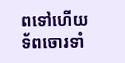ពទៅហើយ ទ័ពចោរទាំ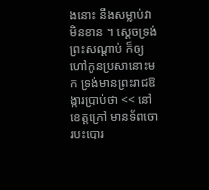ងនោះ នឹងសម្លាប់វាមិនខាន ។ ស្ដេចទ្រង់ព្រះសណ្ដាប់ ក៏ឲ្យហៅកូនប្រសានោះមក ទ្រង់មានព្រះរាជឱង្ការប្រាប់ថា << នៅខេត្តក្រៅ មានទ័ពចោរបះបោរ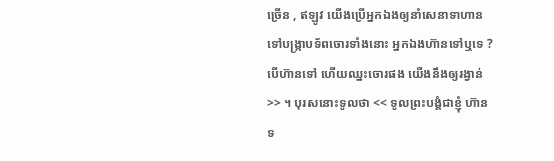ច្រើន , ឥឡូវ យើងប្រើអ្នកឯងឲ្យនាំសេនាទាហានទៅបង្រ្កាបទ័ពចោរទាំងនោះ អ្នកឯងហ៊ានទៅឬទេ ? បើហ៊ានទៅ ហើយឈ្នះចោរផង យើងនឹងឲ្យរង្វាន់ >> ។ បុរសនោះទូលថា << ទូលព្រះបង្គំជាខ្ញុំ ហ៊ានទ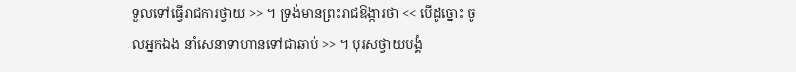ទួលទៅធ្វើរាជការថ្វាយ >> ។ ទ្រង់មានព្រះរាជឱង្ការថា << បើដូច្នោះ ចូលអ្នកឯង នាំសេនាទាហានទៅជាឆាប់ >> ។ បុរសថ្វាយបង្គំ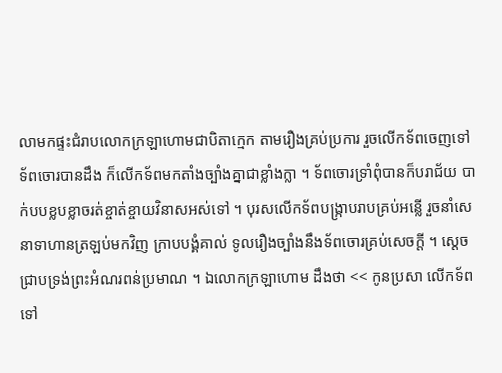លាមកផ្ទះជំរាបលោកក្រឡាហោមជាបិតាក្មេក តាមរឿងគ្រប់ប្រការ រួចលើកទ័ពចេញទៅ ទ័ពចោរបានដឹង ក៏លើកទ័ពមកតាំងច្បាំងគ្នាជាខ្លាំងក្លា ។ ទ័ពចោរទ្រាំពុំបានក៏បរាជ័យ បាក់បបខ្លបខ្លាចរត់ខ្ចាត់ខ្ចាយវិនាសអស់ទៅ ។ បុរសលើកទ័ពបង្រ្កាបរាបគ្រប់អន្លើ រួចនាំសេនាទាហានត្រឡប់មកវិញ ក្រាបបង្គំគាល់ ទូលរឿងច្បាំងនឹងទ័ពចោរគ្រប់សេចក្ដី ។ ស្ដេចជ្រាបទ្រង់ព្រះអំណរពន់ប្រមាណ ។ ឯលោកក្រឡាហោម ដឹងថា << កូនប្រសា លើកទ័ពទៅ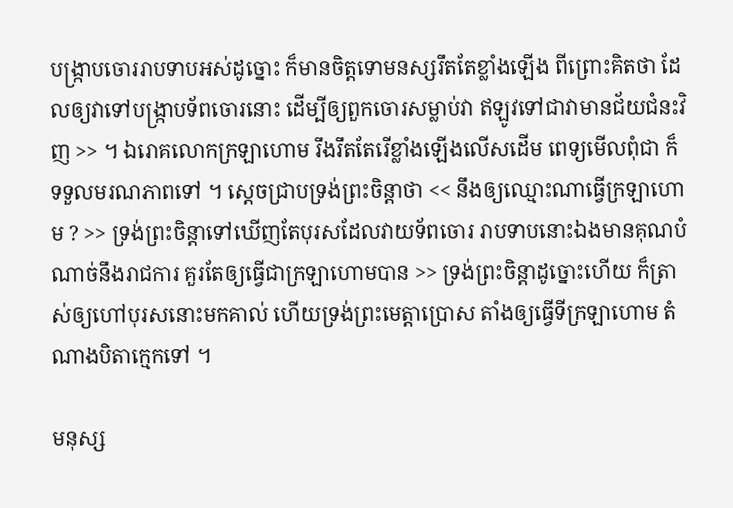បង្រ្កាបចោររាបទាបអស់ដូច្នោះ ក៏មានចិត្តទោមនស្សរឹតតែខ្លាំងឡើង ពីព្រោះគិតថា ដែលឲ្យវាទៅបង្ក្រាបទ័ពចោរនោះ ដើម្បីឲ្យពួកចោរសម្លាប់វា ឥឡូវទៅជាវាមានជ័យជំនះវិញ >> ។ ឯរោគលោកក្រឡាហោម រឹងរឹតតែរើខ្លាំងឡើងលើសដើម ពេទ្យមើលពុំជា ក៏ទទួលមរណភាពទៅ ។ ស្ដេចជ្រាបទ្រង់ព្រះចិន្ដាថា << នឹងឲ្យឈ្មោះណាធ្វើក្រឡាហោម ? >> ទ្រង់ព្រះចិន្ដាទៅឃើញតែបុរសដែលវាយទ័ពចោរ រាបទាបនោះឯងមានគុណបំណាច់នឹងរាជការ គួរតែឲ្យធ្វើជាក្រឡាហោមបាន >> ទ្រង់ព្រះចិន្ដាដូច្នោះហើយ ក៏ត្រាស់ឲ្យហៅបុរសនោះមកគាល់ ហើយទ្រង់ព្រះមេត្តាប្រោស តាំងឲ្យធ្វើទីក្រឡាហោម តំណាងបិតាក្មេកទៅ ។

មនុស្ស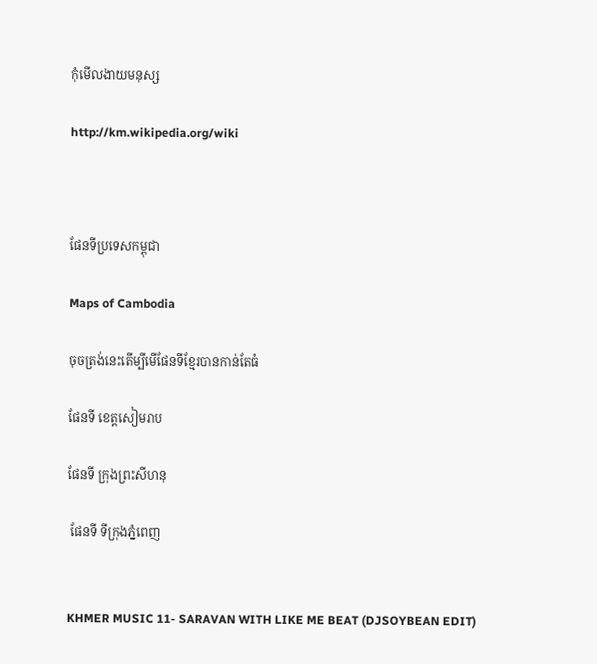កុំមើលងាយមនុស្ស

http://km.wikipedia.org/wiki



ផែនទីប្រទេសកម្ពុជា

Maps of Cambodia

ចុចត្រង់នេះតើម្បីមើផែនទីខ្មែរបានកាន់តែធំ

ផែនទី ខេត្តសៀមរាប

ផែនទី ក្រុងព្រះសីហនុ

 ផែនទី ទីក្រុងភ្នំពេញ


KHMER MUSIC 11- SARAVAN WITH LIKE ME BEAT (DJSOYBEAN EDIT)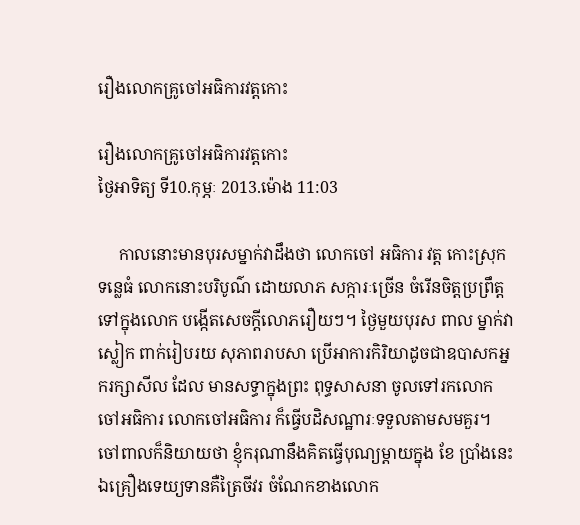រឿងលោកគ្រូចៅអធិការវត្ដកោះ

រឿងលោកគ្រូចៅអធិការវត្ដកោះ
ថ្ងៃអាទិត្យ ទី10.កុម្ភៈ 2013.ម៉ោង 11:03

     កាលនោះមានបុរសម្នាក់វាដឹងថា លោកចៅ អធិការ វត្ដ កោះស្រុកទន្លេធំ លោកនោះបរិបូណ៌ ដោយលាភ សក្ការៈច្រើន ចំរើនចិត្ដប្រព្រឹត្ដទៅក្នុងលោក បង្កើតសេចក្ដីលោភរឿយៗ។ ថ្ងៃមួយបុរស ពាល ម្នាក់វាស្លៀក ពាក់រៀបរយ សុភាពរាបសា ប្រើអាការកិរិយាដូចជាឧបាសកអ្នករក្សាសីល ដែល មានសទ្ធាក្នុងព្រះ ពុទ្ធសាសនា ចូលទៅរកលោកចៅអធិការ លោកចៅអធិការ ក៏ធ្វើបដិសណ្ឋារៈទទួលតាមសមគួរ។ ចៅពាលក៏និយាយថា ខ្ញុំករុណានឹងគិតធ្វើបុណ្យម្ដាយក្នុង ខែ ប្រាំងនេះឯគ្រឿងទេយ្យទានគឺត្រៃចីវរ ចំណែកខាងលោក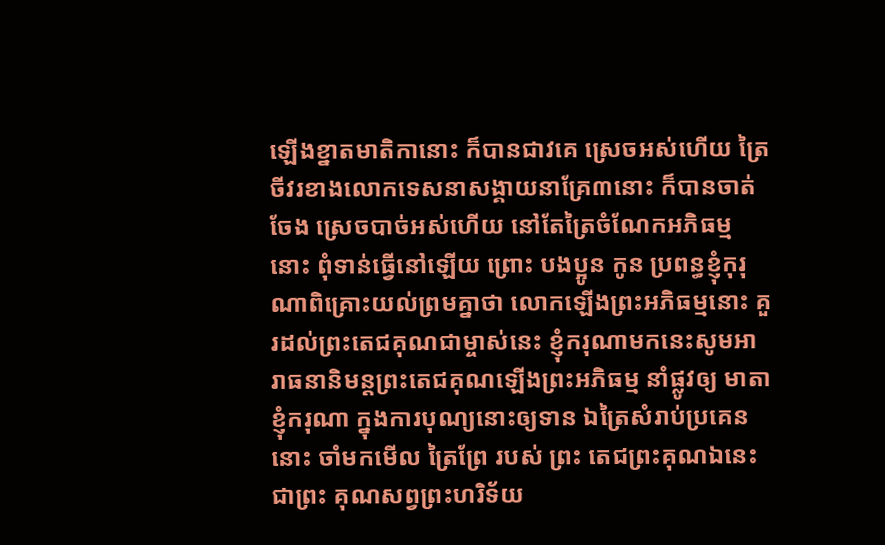ឡើងខ្នាតមាតិកានោះ ក៏បានជាវគេ ស្រេចអស់ហើយ ត្រៃចីវរខាងលោកទេសនាសង្គាយនាគ្រែ៣នោះ ក៏បានចាត់ចែង ស្រេចបាច់អស់ហើយ នៅតែត្រៃចំណែកអភិធម្មនោះ ពុំទាន់ធ្វើនៅឡើយ ព្រោះ បងប្អូន កូន ប្រពន្ធខ្ញុំកុរុណាពិគ្រោះយល់ព្រមគ្នាថា លោកឡើងព្រះអភិធម្មនោះ គួរដល់ព្រះតេជគុណជាម្ចាស់នេះ ខ្ញុំករុណាមកនេះសូមអារាធនានិមន្ដព្រះតេជគុណឡើងព្រះអភិធម្ម នាំផ្លូវឲ្យ មាតា ខ្ញុំករុណា ក្នុងការបុណ្យនោះឲ្យទាន ឯត្រៃសំរាប់ប្រគេននោះ ចាំមកមើល ត្រៃព្រែ របស់ ព្រះ តេជព្រះគុណឯនេះ ជាព្រះ គុណសព្វព្រះហរិទ័យ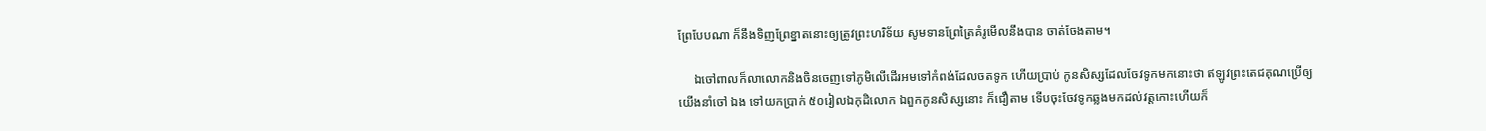ព្រែបែបណា ក៏នឹងទិញព្រែខ្នាតនោះឲ្យត្រូវព្រះហរិទ័យ សូមទានព្រែត្រៃគំរូមើលនឹងបាន ចាត់ចែងតាម។

     ឯចៅពាលក៏លាលោកនិងចិនចេញទៅភូមិលើដើរអមទៅកំពង់ដែលចតទូក ហើយប្រាប់ កូនសិស្សដែលចែវទូកមកនោះថា ឥឡូវព្រះតេជគុណប្រើឲ្យយើងនាំចៅ ឯង ទៅយកប្រាក់ ៥០រៀលឯកុដិលោក ឯពួកកូនសិស្សនោះ ក៏ជឿតាម ទើបចុះចែវទូកឆ្លងមកដល់វត្ដកោះហើយក៏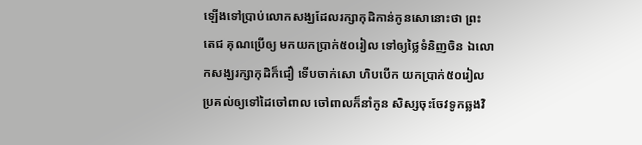ឡើងទៅប្រាប់លោកសង្ឃដែលរក្សាកុដិកាន់កូនសោនោះថា ព្រះ តេជ គុណប្រើឲ្យ មកយកប្រាក់៥០រៀល ទៅឲ្យថ្លៃទំនិញចិន ឯលោកសង្ឃរក្សាកុដិក៏ជឿ ទើបចាក់សោ ហិបបើក យកប្រាក់៥០រៀលប្រគល់ឲ្យទៅដៃចៅពាល ចៅពាលក៏នាំកូន សិស្សចុះចែវទូកឆ្លងវិ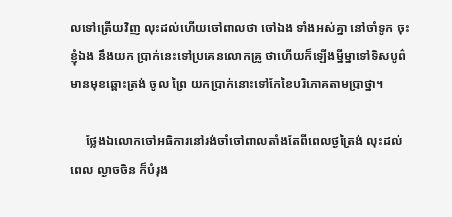លទៅត្រើយវិញ លុះដល់ហើយចៅពាលថា ចៅឯង ទាំងអស់គ្នា នៅចាំទូក ចុះខ្ញុំឯង នឹងយក ប្រាក់នេះទៅប្រគេនលោកគ្រូ ថាហើយក៏ឡើងម្នីម្នាទៅទិសបូព៌ មានមុខឆ្ពោះត្រង់ ចូល ព្រៃ យកប្រាក់នោះទៅកែខៃបរិភោគតាមប្រាថ្នា។

     ថ្លែងឯលោកចៅអធិការនៅរង់ចាំចៅពាលតាំងតែពីពេលថ្ងត្រៃង់ លុះដល់ពេល ល្ងាចចិន ក៏បំរុង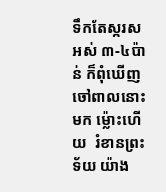ទឹកតែស្ករសអស់ ៣-៤ប៉ាន់ ក៏ពុំឃើញចៅពាលនោះមក ម៉្លោះហើយ  រំខានព្រះ ទ័យ យ៉ាង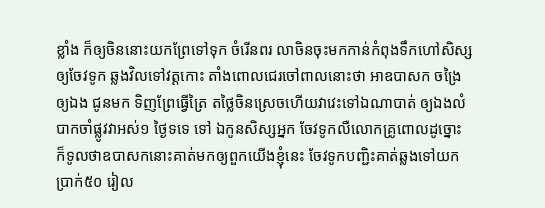ខ្លាំង ក៏ឲ្យចិននោះយកព្រែទៅទុក ចំរើនពរ លាចិនចុះមកកាន់កំពុងទឹកហៅសិស្ស ឲ្យចែវទូក ឆ្លងវិលទៅវត្ដកោះ តាំងពោលជេរចៅពាលនោះថា អាឧបាសក ចង្រៃឲ្យឯង ជូនមក ទិញព្រែធ្វើត្រៃ តថ្លៃចិនស្រេចហើយវាវេះទៅឯណាបាត់ ឲ្យឯងលំបាកចាំផ្លូវវាអស់១ ថ្ងៃទទេ ទៅ ឯកូនសិស្សអ្នក ចែវទូកលឺលោកគ្រូពោលដូច្នោះ ក៏ទូលថាឧបាសកនោះគាត់មកឲ្យពួកយើងខ្ញុំនេះ ចែវទូកបញ្ជិះគាត់ឆ្លងទៅយកប្រាក់៥០ រៀល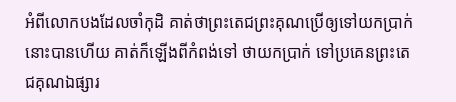អំពីលោកបងដែលចាំកុដិ គាត់ថាព្រះតេជព្រះគុណប្រើឲ្យទៅយកប្រាក់នោះបានហើយ គាត់ក៏ឡើងពីកំពង់ទៅ ថាយកប្រាក់ ទៅប្រគេនព្រះតេជគុណឯផ្សារ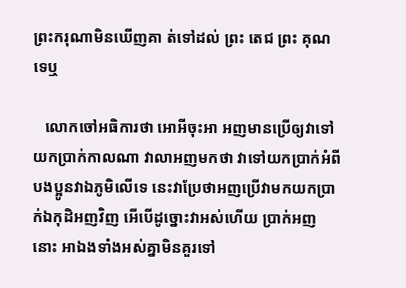ព្រះករុណាមិនឃើញគា ត់ទៅដល់ ព្រះ តេជ ព្រះ គុណទេឬ

   លោកចៅអធិការថា អោអីចុះអា អញមានប្រើឲ្យវាទៅយកប្រាក់កាលណា វាលាអញមកថា វាទៅយកប្រាក់អំពីបងប្អូនវាឯភូមិលើទេ នេះវាប្រែថាអញប្រើវាមកយកប្រាក់ឯកុដិអញវិញ អើបើដូច្នោះវាអស់ហើយ ប្រាក់អញ នោះ អាឯងទាំងអស់គ្នាមិនគួរទៅ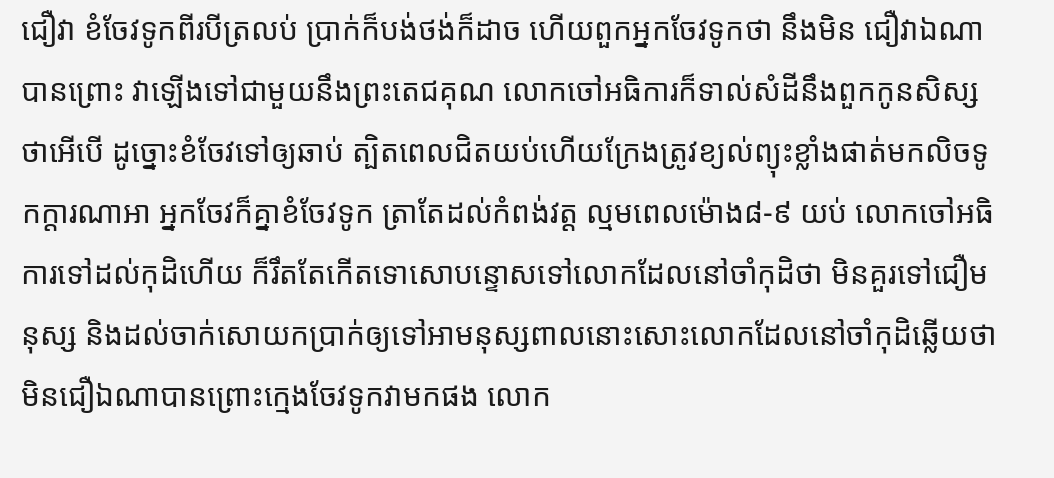ជឿវា ខំចែវទូកពីរបីត្រលប់ ប្រាក់ក៏បង់ថង់ក៏ដាច ហើយពួកអ្នកចែវទូកថា នឹងមិន ជឿវាឯណា បានព្រោះ វាឡើងទៅជាមួយនឹងព្រះតេជគុណ លោកចៅអធិការក៏ទាល់សំដីនឹងពួកកូនសិស្ស ថាអើបើ ដូច្នោះខំចែវទៅឲ្យឆាប់ ត្បិតពេលជិតយប់ហើយក្រែងត្រូវខ្យល់ព្យុះខ្លាំងផាត់មកលិចទូកក្ដារណាអា អ្នកចែវក៏គ្នាខំចែវទូក ត្រាតែដល់កំពង់វត្ដ ល្មមពេលម៉ោង៨-៩ យប់ លោកចៅអធិការទៅដល់កុដិហើយ ក៏រឹតតែកើតទោសោបន្ទោសទៅលោកដែលនៅចាំកុដិថា មិនគួរទៅជឿមនុស្ស និងដល់ចាក់សោយកប្រាក់ឲ្យទៅអាមនុស្សពាលនោះសោះលោកដែលនៅចាំកុដិឆ្លើយថា មិនជឿឯណាបានព្រោះក្មេងចែវទូកវាមកផង លោក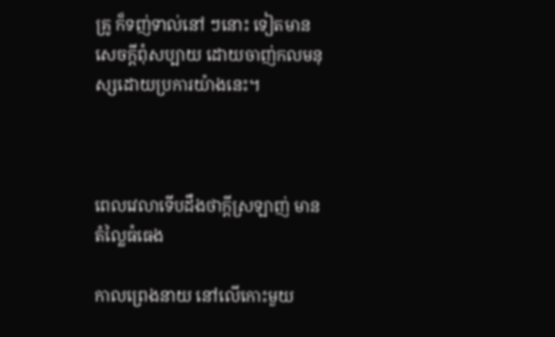គ្រូ ក៏ទញ់ទាល់នៅ ៗនោះ ទៀតមានសេចក្ដីពុំសប្បាយ ដោយចាញ់កលមនុស្សដោយប្រការយ៉ាងនេះ។



ពេលវេលាទើបដឹងថាក្តីស្រឡាញ់ មានតំល្លៃធំធេង

កាលព្រេងនាយ នៅលើកោះមួយ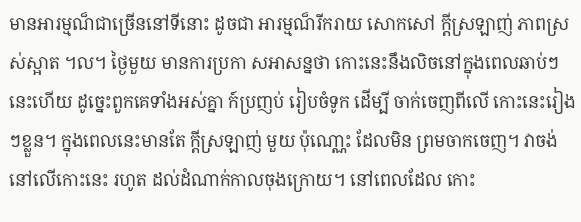មានអារម្មណ៏ជាច្រើននៅទីនោះ ដូចជា អារម្មណ៏រីករាយ សោកសៅ ក្តីស្រឡាញ់ ភាពស្រស់ស្អាត ។ល។ ថ្ងៃមួយ មានការប្រកា សអាសន្នថា កោះនេះនឹងលិចនៅក្នុងពេលឆាប់ៗនេះហើយ ដូច្នេះពួកគេទាំងអស់គ្នា ក៍ប្រញប់ រៀបចំទូក ដើម្បី ចាក់ចេញពីលើ កោះនេះរៀងៗខ្លួន។ ក្នុងពេលនេះមានតែ ក្តីស្រឡាញ់ មួយ ប៉ុណោ្ណះ ដែលមិន ព្រមចាកចេញ។ វាចង់នៅលើកោះនេះ រហូត ដល់ដំណាក់កាលចុងក្រោយ។ នៅពេលដែល កោះ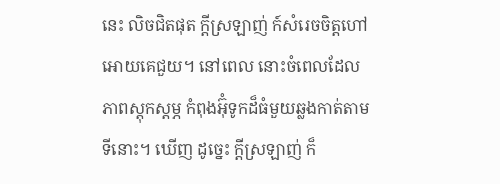នេះ លិចជិតផុត ក្តីស្រឡាញ់ ក៍សំរេចចិត្តហៅអោយគេជួយ។ នៅពេល នោះចំពេលដែល ភាពស្តុកស្តម្ភ កំពុងអ៊ុំទូកដ៏ធំមួយឆ្លងកាត់តាមទីនោះ។ ឃើញ ដូច្នេះ ក្តីស្រឡាញ់ ក៏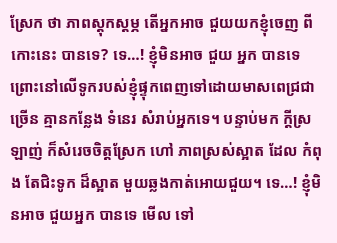ស្រែក ថា ភាពស្តុកស្តម្ភ តើអ្នកអាច ជួយយកខ្ញុំចេញ ពីកោះនេះ បានទេ? ទេ…! ខ្ញុំមិនអាច ជួយ អ្នក បានទេ ព្រោះនៅលើទូករបស់ខ្ញុំផ្ទុកពេញទៅដោយមាសពេជ្រជាច្រើន គ្មានកន្លែង ទំនេរ សំរាប់អ្នកទេ។ បន្ទាប់មក ក្តីស្រឡាញ់ ក៏សំរេចចិត្តស្រែក ហៅ ភាពស្រស់ស្អាត ដែល កំពុង តែជិះទូក ដ៏ស្អាត មួយឆ្លងកាត់អោយជួយ។ ទេ…! ខ្ញុំមិនអាច ជួយអ្នក បានទេ មើល ទៅ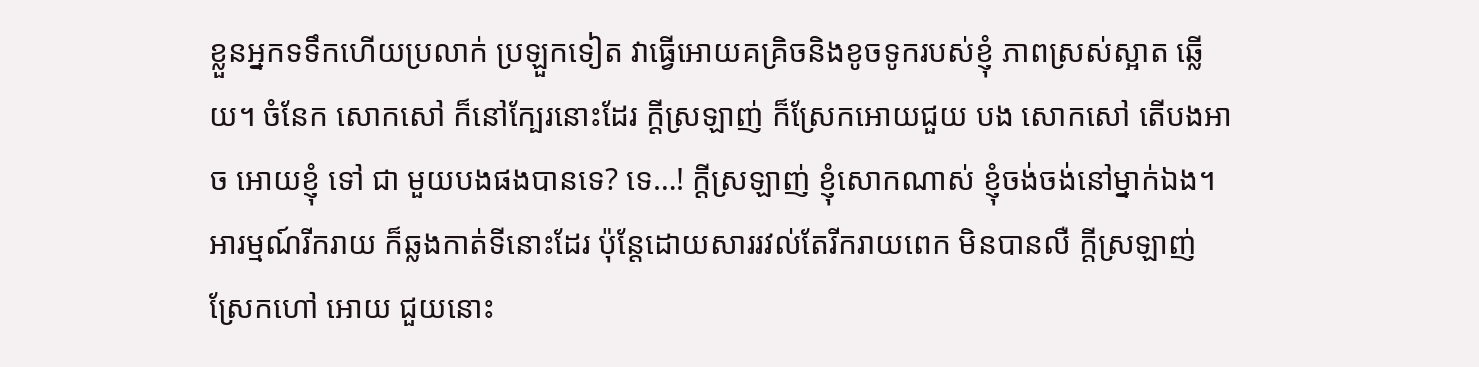ខ្លួនអ្នកទទឹកហើយប្រលាក់ ប្រឡួកទៀត វាធ្វើអោយគគ្រិចនិងខូចទូករបស់ខ្ញុំ ភាពស្រស់ស្អាត ឆ្លើយ។ ចំនែក សោកសៅ ក៏នៅក្បែរនោះដែរ ក្តីស្រឡាញ់ ក៏ស្រែកអោយជួយ បង សោកសៅ តើបងអាច អោយខ្ញុំ ទៅ ជា មួយបងផងបានទេ? ទេ…! ក្តីស្រឡាញ់ ខ្ញុំសោកណាស់ ខ្ញុំចង់ចង់នៅម្នាក់ឯង។ អារម្មណ៍រីករាយ ក៏ឆ្លងកាត់ទីនោះដែរ ប៉ុន្តែដោយសាររវល់តែរីករាយពេក មិនបានលឺ ក្តីស្រឡាញ់ ស្រែកហៅ អោយ ជួយនោះ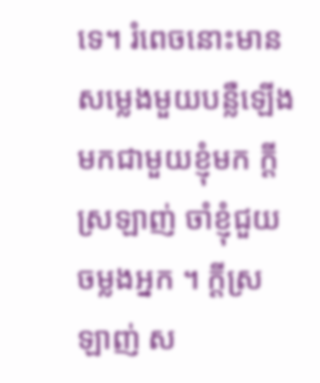ទេ។ រំពេចនោះមានសម្លេងមួយបន្លឺឡើង មកជាមួយខ្ញុំមក ក្តីស្រឡាញ់ ចាំខ្ញុំជួយចម្លងអ្នក ។ ក្តីស្រឡាញ់ ស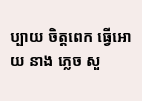ប្បាយ ចិត្តពេក ធ្វើអោយ នាង ភ្លេច សួ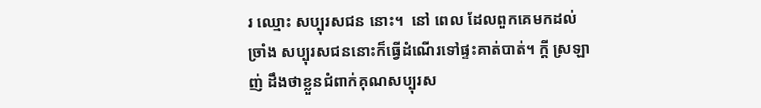រ ឈ្មោះ សប្បុរសជន នោះ។  នៅ ពេល ដែលពួកគេមកដល់ច្រាំង សប្បុរសជននោះក៏ធ្វើដំណើរទៅផ្ទះគាត់បាត់។ ក្តី ស្រឡាញ់ ដឹងថាខ្លួនជំពាក់គុណសប្បុរស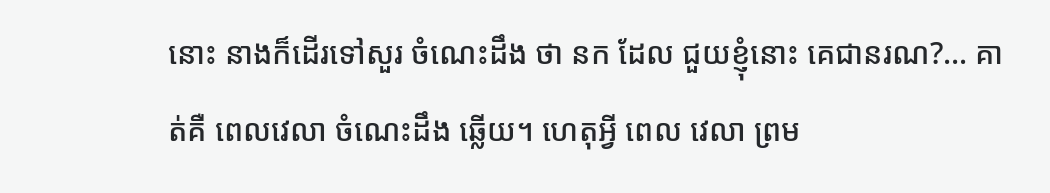នោះ នាងក៏ដើរទៅសួរ ចំណេះដឹង ថា នក ដែល ជួយខ្ញុំនោះ គេជានរណ?… គាត់គឺ ពេលវេលា ចំណេះដឹង ឆ្លើយ។ ហេតុអ្វី ពេល វេលា ព្រម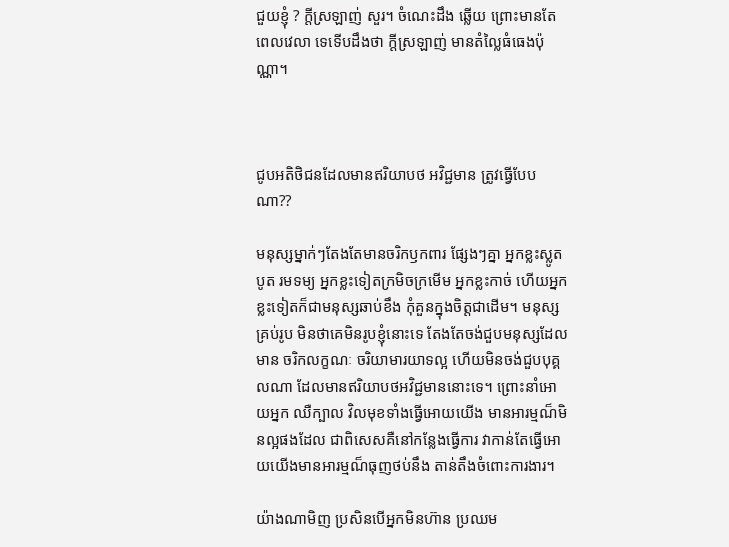ជួយខ្ញុំ ? ក្តីស្រឡាញ់ សួរ។ ចំណេះដឹង ឆ្លើយ ព្រោះមានតែ ពេលវេលា ទេទើបដឹងថា ក្តីស្រឡាញ់ មានតំល្លៃធំធេងប៉ុណ្ណា។



ជូបអតិថិជនដែលមានឥរិយាបថ អវិជ្ជមាន ត្រូវធ្វើបែបណា??

មនុស្សម្នាក់ៗតែងតែមានចរិកឫកពារ ផ្សែងៗគ្នា អ្នកខ្លះស្លូតបូត រមទម្យ អ្នកខ្លះទៀតក្រមិចក្រមើម អ្នកខ្លះកាច់ ហើយអ្នកខ្លះទៀតក៏ជាមនុស្សឆាប់ខឹង កុំគួនក្នុងចិត្តជាដើម។ មនុស្សគ្រប់រូប មិនថាគេមិនរូបខ្ញុំនោះទេ តែងតែចង់ជួបមនុស្សដែលមាន ចរិកលក្ខណៈ ចរិយាមារយាទល្អ ហើយមិនចង់ជួបបុគ្គលណា ដែលមានឥរិយាបថអវិជ្ជមាននោះទេ។ ព្រោះនាំអោយអ្នក ឈឺក្បាល វិលមុខទាំងធ្វើអោយយើង មានអារម្មណ៏មិនល្អផងដែល ជាពិសេសគឺនៅកន្លែងធ្វើការ វាកាន់តែធ្វើអោយយើងមានអារម្មណ៏ធុញថប់នឹង តាន់តឹងចំពោះការងារ។

យ៉ាងណាមិញ ប្រសិនបើអ្នកមិនហ៊ាន ប្រឈម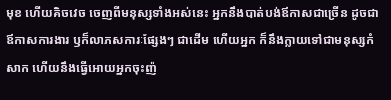មុខ ហើយគិចវេច ចេញពីមនុស្សទាំងអស់នេះ អ្នកនឹងបាត់បង់ឪកាសជាច្រើន ដូចជាឪកាសការងារ ឫក៏លាភសការៈផ្សែងៗ ជាដើម ហើយអ្នក ក៏នឹងក្លាយទៅជាមនុស្សកំសាក ហើយនឹងធ្វើអោយអ្នកចុះញ៉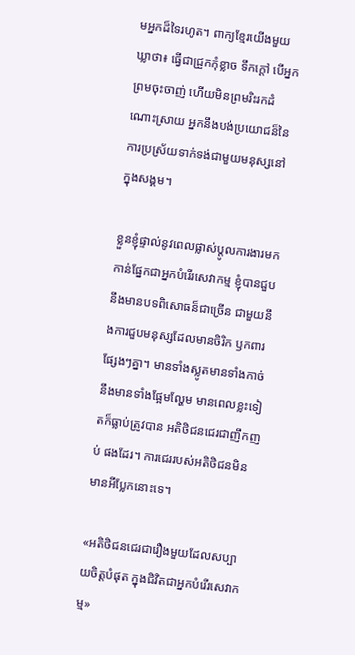មអ្នកដ៏ទៃរហូត។ ពាក្យខ្មែរយើងមួយឃ្លាថា៖ ធ្វើជាជ្រួកកុំខ្លាច ទឹកក្តៅ បើអ្នកព្រមចុះចាញ់ ហើយមិនព្រមរិះរកដំណោះស្រាយ អ្នកនឹងបង់ប្រយោជន៏នៃការប្រស្រ័យទាក់ទង់ជាមួយមនុស្សនៅក្នុងសង្គម។

ខ្លួនខ្ញុំផ្ទាល់នូវពេលផ្លាស់ប្តូលការងារមកកាន់ផ្នែកជាអ្នកបំរើរសេវាកម្ម ខ្ញុំបានជួបនឹងមានបទពិសោធន៏ជាច្រើន ជាមួយនឹងការជួបមនុស្សដែលមានចិរិក ឫកពារផ្សែងៗគ្នា។ មានទាំងស្លូតមានទាំងកាច់ នឹងមានទាំងផ្អែមល្ហែម មានពេលខ្លះទៀតក៏ធ្លាប់ត្រូវបាន អតិថិជនជេរជាញឹកញប់ ផងដែរ។ ការជេររបស់អតិថិជនមិនមានអីប្លែកនោះទេ។

«អតិថិជនជេរជារឿងមួយដែលសប្បាយចិត្តបំផុត ក្នុងជិវិតជាអ្នកបំរើរសេវាកម្ម‍‍»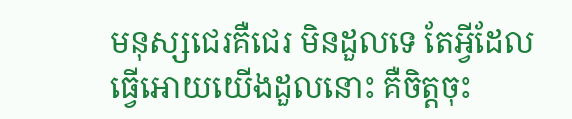មនុស្សជេរគឺជេរ មិនដួលទេ តែអ្វីដែលធ្វើអោយយើងដួលនោះ គឺចិត្តចុះ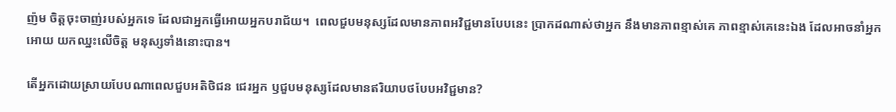ញ៉ម ចិត្តចុះចាញ់របស់អ្នកទេ ដែលជាអ្នកធ្វើអោយអ្នកបរាជ័យ។  ពេលជួបមនុស្សដែលមានភាពអវិជ្ជមានបែបនេះ ប្រាកដណាស់ថាអ្នក នឹងមានភាពខ្មាស់គេ ភាពខ្មាស់គេនេះឯង ដែលអាចនាំអ្នកអោយ យកឈ្នះលើចិត្ត មនុស្សទាំងនោះបាន។

តើអ្នកដោយស្រាយបែបណាពេលជួបអតិថិជន ជេរអ្នក ឫជួបមនុស្សដែលមានឥរិយាបថបែបអវិជ្ជមាន?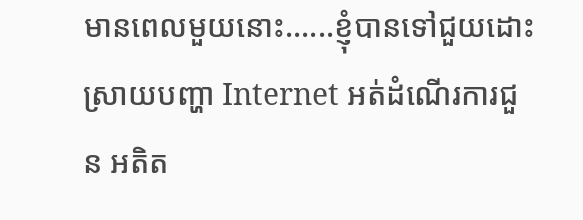មានពេលមួយនោះ......ខ្ញុំបានទៅជួយដោះស្រាយបញ្ហា Internet អត់ដំណើរការជួន អតិត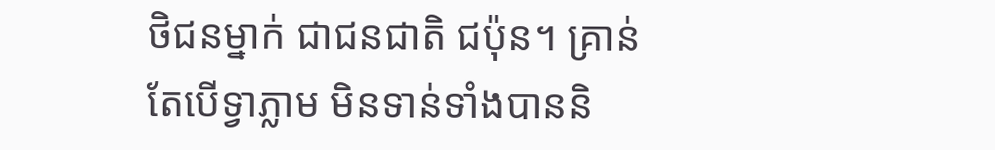ថិជនម្នាក់ ជាជនជាតិ ជប៉ុន។ គ្រាន់តែបើទ្វាភ្លាម មិនទាន់ទាំងបាននិ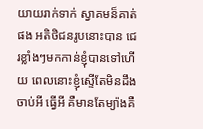យាយរាក់ទាក់ ស្វាគមន៏គាត់ផង អតិថិជនរូបនោះបាន ជេរខ្លាំងៗមកកាន់ខ្ញុំបានទៅហើយ ពេលនោះខ្ញុំស្ទើតែមិនដឹងចាប់អី ធ្វើអី គឺមានតែម្យ៉ាងគឺ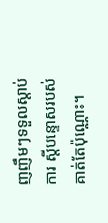ញញឹមៗទទួលស្តាប់ការ ស្តីបន្ទោសរបស់គាត់តែប៉ុណ្ណោះ។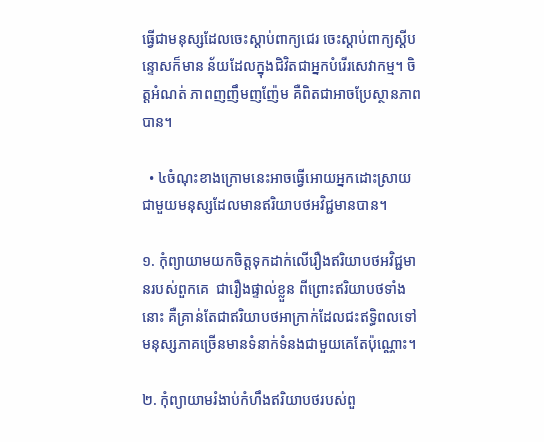ធ្វើជាមនុស្សដែលចេះស្តាប់ពាក្យជេរ ចេះស្តាប់ពាក្យស្តីបន្ទោសក៏មាន ន័យដែលក្នុងជិវិតជាអ្នកបំរើរសេវាកម្ម។ ចិត្តអំណត់ ភាពញញឹមញញ៉ែម គឺពិតជាអាចប្រែស្ថានភាពបាន។

  • ៤ចំណុះខាងក្រោមនេះអាចធ្វើអោយអ្នកដោះស្រាយជាមួយមនុស្សដែលមានឥរិយាបថអវិជ្ជមានបាន។

១. កុំព្យាយាមយកចិត្តទុកដាក់លើរឿងឥរិយាបថអវិជ្ជមានរបស់ពួកគេ  ជារឿងផ្ទាល់ខ្លួន ពីព្រោះឥរិយាបថទាំងនោះ គឺគ្រាន់តែជាឥរិយាបថអាក្រាក់ដែលជះឥទ្ធិពលទៅមនុស្សភាគច្រើនមានទំនាក់ទំនងជាមួយគេតែប៉ុណ្ណោះ។

២. កុំព្យាយាមរំងាប់កំហឹងឥរិយាបថរបស់ពួ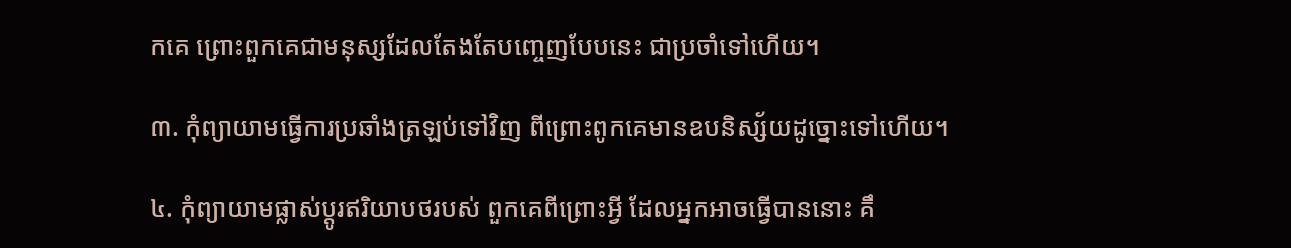កគេ ព្រោះពួកគេជាមនុស្សដែលតែងតែបញ្ចេញបែបនេះ ជាប្រចាំទៅហើយ។

៣. កុំព្យាយាមធ្វើការប្រឆាំងត្រឡប់ទៅវិញ ពីព្រោះពូកគេមានឧបនិស្ស័យដូច្នោះទៅហើយ។

៤. កុំព្យាយាមផ្លាស់ប្តូរឥរិយាបថរបស់ ពួកគេពីព្រោះអ្វី ដែលអ្នកអាចធ្វើបាននោះ គឹ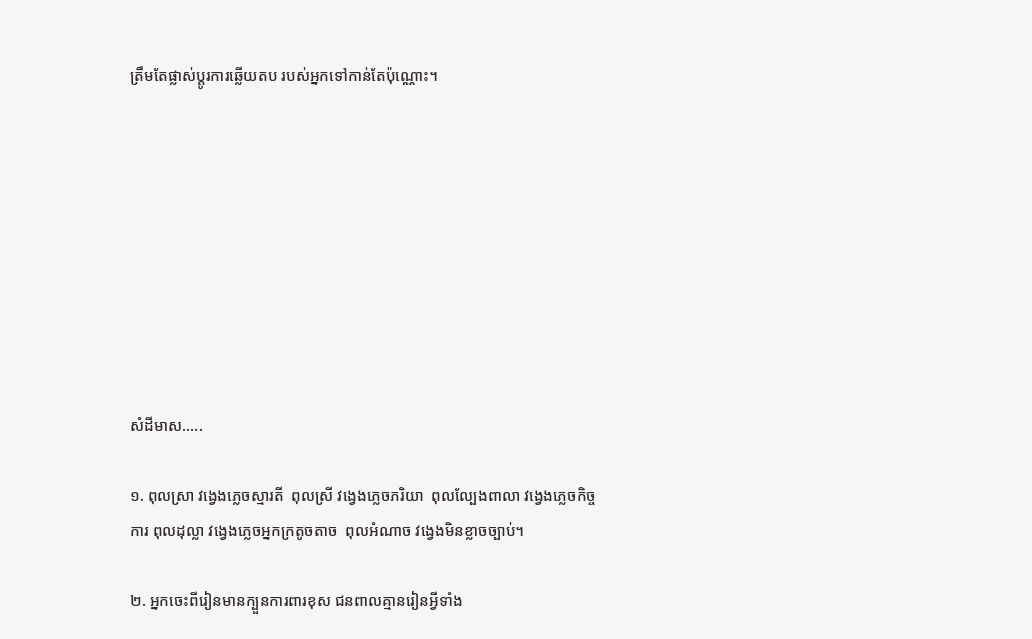ត្រឹមតែផ្លាស់ប្តូរការឆ្លើយតប របស់អ្នកទៅកាន់តែប៉ុណ្ណោះ។









សំដីមាស.....

១. ពុលស្រា វង្វេងភ្លេចស្មារតី  ពុលស្រី វង្វេងភ្លេចភរិយា  ពុលល្បែងពាលា វង្វេងភ្លេចកិច្ចការ ពុលដុល្លា វង្វេងភ្លេចអ្នកក្រតូចតាច  ពុលអំណាច វង្វេងមិនខ្លាចច្បាប់។

២. អ្នកចេះពីរៀនមានក្បួនការពារខុស ជនពាលគ្មានរៀនអ្វីទាំង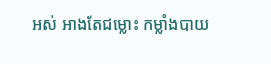អស់ អាងតែជម្លោះ កម្លាំងបាយ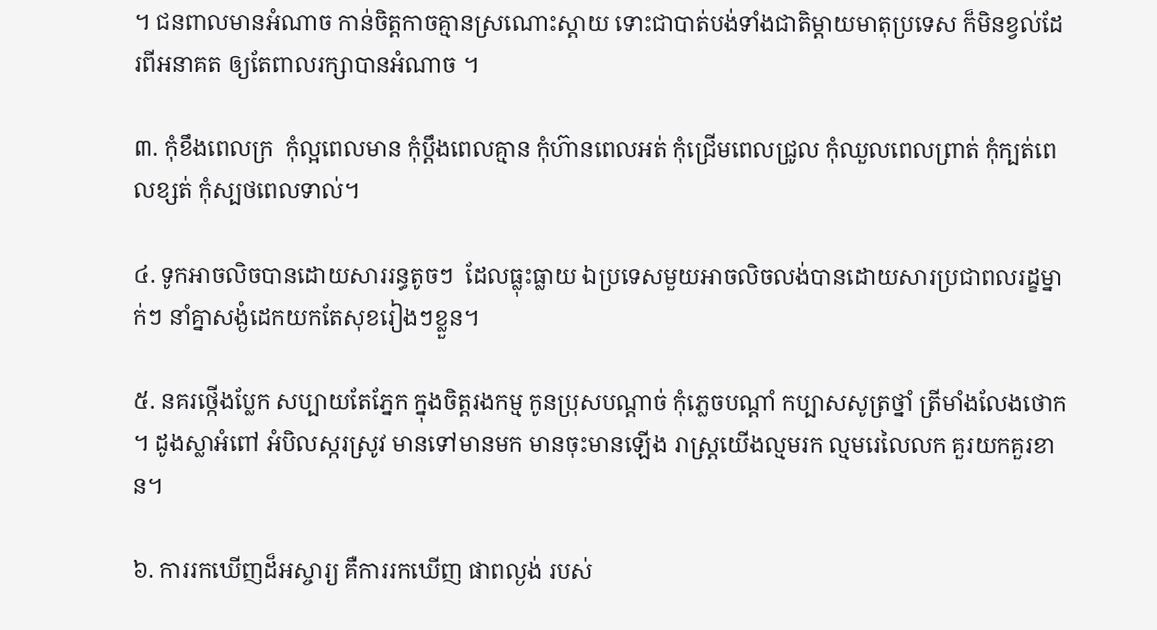។ ជនពាលមានអំណាច កាន់ចិត្តកាចគ្មានស្រណោះស្តាយ ទោះជាបាត់បង់ទាំងជាតិម្តាយមាតុប្រទេស ក៏មិនខ្វល់ដែរពីអនាគត ឲ្យតែពាលរក្សាបានអំណាច ។

៣. កុំខឹងពេលក្រ  កុំល្អពេលមាន កុំប្តឹងពេលគ្មាន កុំហ៊ានពេលអត់ កុំជ្រើមពេលជ្រូល កុំឈួលពេលព្រាត់ កុំក្បត់ពេលខ្សត់ កុំស្បថពេលទាល់។

៤. ទូកអាចលិចបានដោយសាររន្ធតូចៗ  ដែលធ្លុះធ្លាយ ឯប្រទេសមួយអាចលិចលង់បានដោយសារប្រជាពលរដ្ខម្នាក់ៗ នាំគ្នាសង្ងំដេកយកតែសុខរៀងៗខ្លួន។

៥. នគរថ្កើងប្លែក សប្បាយតែភ្នែក ក្នុងចិត្តរងកម្ម កូនប្រុសបណ្តាច់ កុំភ្លេចបណ្តាំ កប្បាសសូត្រថ្នាំ ត្រីមាំងលែងថោក ។ ដូងស្លាអំពៅ អំបិលស្ករស្រូវ មានទៅមានមក មានចុះមានឡើង រាស្រ្តយើងល្មមរក ល្មមរេលៃលក គួរយកគួរខាន។

៦. ការរកឃើញដ៏អស្ចារ្យ គឺការរកឃើញ ផាពល្ងង់ របស់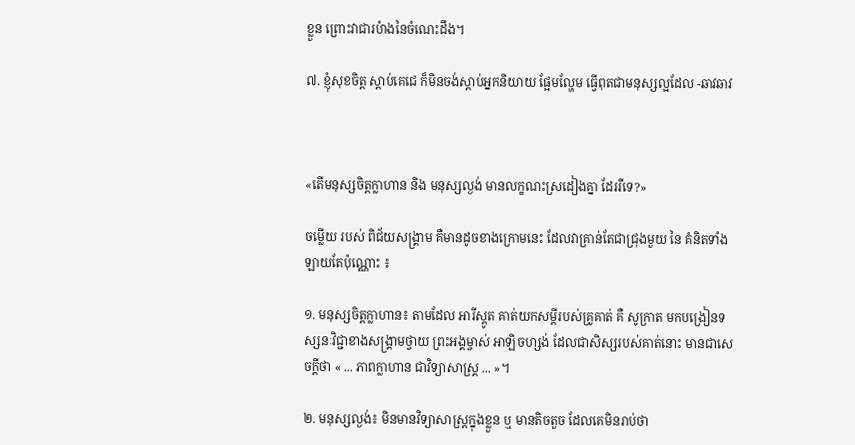ខ្លួន ព្រោះវាជារបំាងនៃចំណេះដឹង។

៧. ខ្ញុំសុខចិត្ត ស្តាប់គេជេ ក៏មិនចង់ស្តាប់អ្នកនិយាយ ផ្អែមល្ហែម ធ្វើពុតជាមនុស្សល្អដែល -ឆាវឆាវ



«តើមនុស្សចិត្តក្លាហាន និង មនុស្សល្ងង់ មានលក្ខណះស្រដៀងគ្នា ដែររឺទេ?»

ចម្លើយ របស់ ពិជ័យសង្គ្រាម គឺមានដូចខាងក្រោមនេះ ដែលវាគ្រាន់តែជាជ្រុងមួយ នៃ គំនិតទាំងឡាយតែប៉ុណ្ណោះ ៖

១. មនុស្សចិត្តក្លាហាន៖ តាមដែល អារីស្តូត គាត់យកសម្តីរបស់គ្រូគាត់ គឺ សូក្រាត មកបង្រៀនទស្សនៈវិជ្ជាខាងសង្គ្រាមថ្វាយ ព្រះអង្គម្ចាស់ អាឡិចហ្សង់ ដែលជាសិស្សរបស់គាត់នោះ មានជាសេចក្តីថា « ... ភាពក្លាហាន ជាវិទ្យាសាស្ត្រ ... »។

២. មនុស្សល្ងង់៖ មិនមានវិទ្យាសាស្ត្រក្នុងខ្លួន ឬ មានតិចតួច ដែលគេមិនរាប់ថា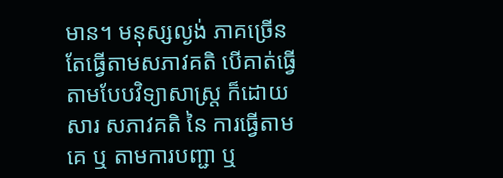មាន។ មនុស្សល្ងង់ ភាគច្រើនតែធ្វើតាមសភាវគតិ បើគាត់ធ្វើតាមបែបវិទ្យាសាស្ត្រ ក៏ដោយសារ សភាវគតិ នៃ ការធ្វើតាមគេ ឬ តាមការបញ្ជា ឬ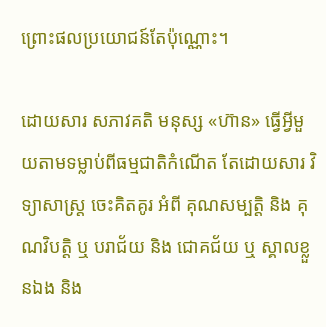ព្រោះផលប្រយោជន៍តែប៉ុណ្ណោះ។

ដោយសារ សភាវគតិ មនុស្ស «ហ៊ាន» ធ្វើអ្វីមួយតាមទម្លាប់ពីធម្មជាតិកំណើត តែដោយសារ វិទ្យាសាស្ត្រ ចេះគិតគូរ អំពី គុណសម្បត្តិ និង គុណវិបត្តិ ឬ បរាជ័យ និង ជោគជ័យ ឬ ស្គាលខ្លួនឯង និង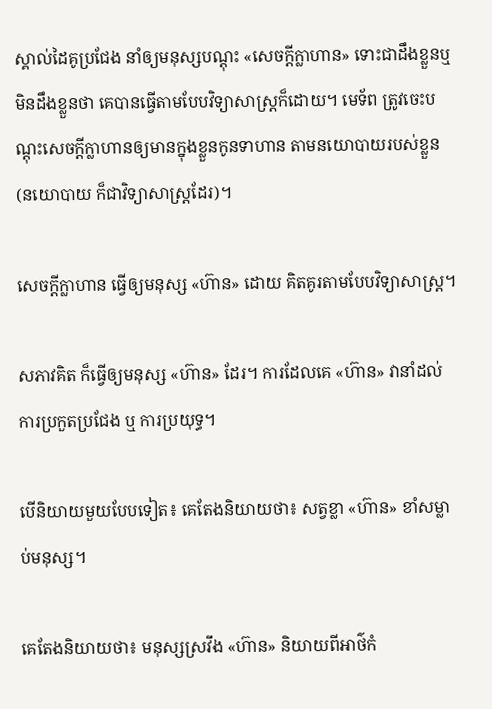ស្គាល់ដៃគូប្រជែង នាំឲ្យមនុស្សបណ្តុះ «សេចក្តីក្លាហាន» ទោះជាដឹងខ្លួនឬ មិនដឹងខ្លួនថា គេបានធ្វើតាមបែបវិទ្យាសាស្ត្រក៏ដោយ។ មេទ័ព ត្រូវចេះបណ្តុះសេចក្តីក្លាហានឲ្យមានក្នុងខ្លួនកូនទាហាន តាមនយោបាយរបស់ខ្លួន (នយោបាយ ក៏ជាវិទ្យាសាស្ត្រដែរ)។

សេចក្តីក្លាហាន ធ្វើឲ្យមនុស្ស «ហ៊ាន» ដោយ គិតគូរតាមបែបវិទ្យាសាស្ត្រ។

សភាវគិត ក៏ធ្វើឲ្យមនុស្ស «ហ៊ាន» ដែរ។ ការដែលគេ «ហ៊ាន» វានាំដល់ការប្រកួតប្រជែង ឬ ការប្រយុទ្ធ។

បើនិយាយមួយបែបទៀត៖ គេតែងនិយាយថា៖ សត្វខ្លា «ហ៊ាន» ខាំសម្លាប់មនុស្ស។

គេតែងនិយាយថា៖ មនុស្សស្រវឹង «ហ៊ាន» និយាយពីអាថ៌កំ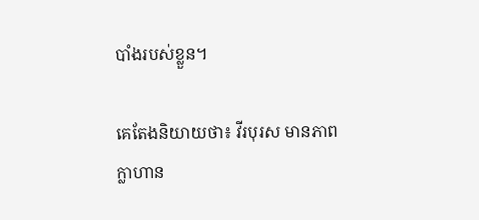បាំងរបស់ខ្លួន។

គេតែងនិយាយថា៖ វីរបុរស មានភាពក្លាហាន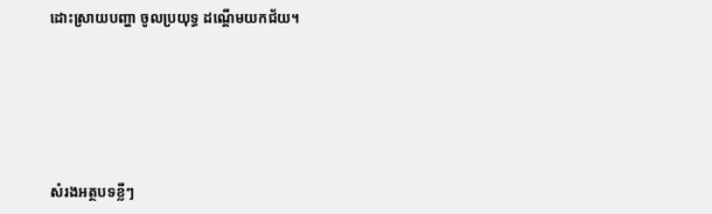ដោះស្រាយបញ្ហា ចូលប្រយុទ្ធ ដណ្តើមយកជ័យ។





សំរងអត្ថបទខ្លីៗ